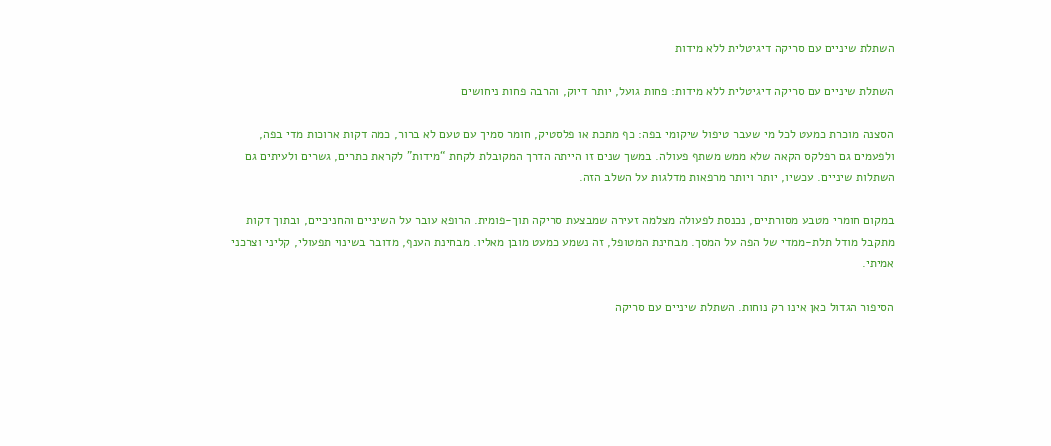השתלת שיניים עם סריקה דיגיטלית ללא מידות

השתלת שיניים עם סריקה דיגיטלית ללא מידות: פחות גועל, יותר דיוק, והרבה פחות ניחושים

הסצנה מוכרת כמעט לכל מי שעבר טיפול שיקומי בפה: כף מתכת או פלסטיק, חומר סמיך עם טעם לא ברור, כמה דקות ארוכות מדי בפה, ולפעמים גם רפלקס הקאה שלא ממש משתף פעולה. במשך שנים זו הייתה הדרך המקובלת לקחת “מידות” לקראת כתרים, גשרים ולעיתים גם השתלות שיניים. עכשיו, יותר ויותר מרפאות מדלגות על השלב הזה.

במקום חומרי מטבע מסורתיים, נכנסת לפעולה מצלמה זעירה שמבצעת סריקה תוך-פומית. הרופא עובר על השיניים והחניכיים, ובתוך דקות מתקבל מודל תלת-ממדי של הפה על המסך. מבחינת המטופל, זה נשמע כמעט מובן מאליו. מבחינת הענף, מדובר בשינוי תפעולי, קליני וצרכני אמיתי.

הסיפור הגדול כאן אינו רק נוחות. השתלת שיניים עם סריקה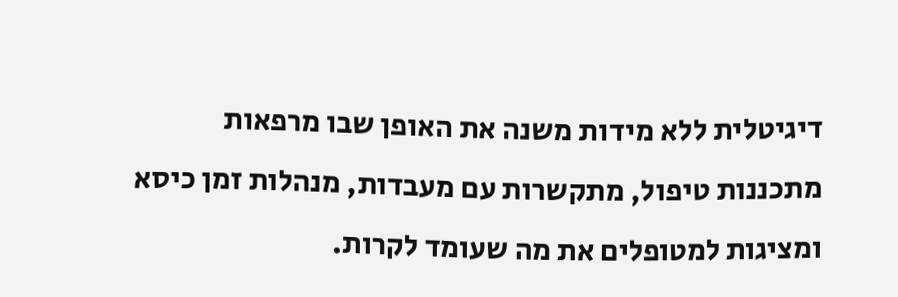דיגיטלית ללא מידות משנה את האופן שבו מרפאות מתכננות טיפול, מתקשרות עם מעבדות, מנהלות זמן כיסא ומציגות למטופלים את מה שעומד לקרות.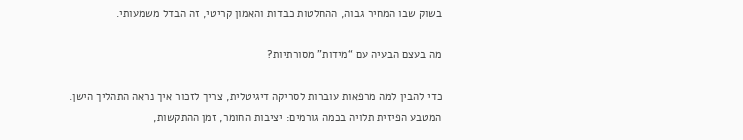בשוק שבו המחיר גבוה, ההחלטות כבדות והאמון קריטי, זה הבדל משמעותי.

מה בעצם הבעיה עם “מידות” מסורתיות?

כדי להבין למה מרפאות עוברות לסריקה דיגיטלית, צריך לזכור איך נראה התהליך הישן. המטבע הפיזית תלויה בכמה גורמים: יציבות החומר, זמן ההתקשות,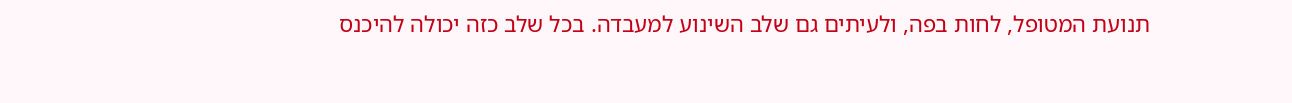תנועת המטופל, לחות בפה, ולעיתים גם שלב השינוע למעבדה. בכל שלב כזה יכולה להיכנס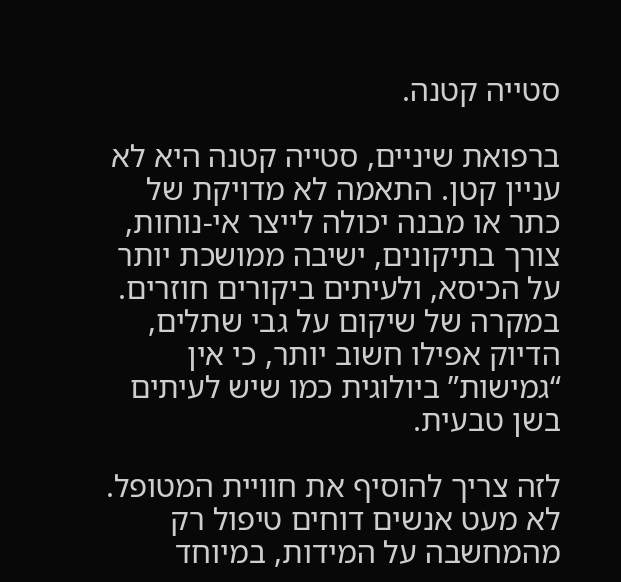סטייה קטנה.

ברפואת שיניים, סטייה קטנה היא לא עניין קטן. התאמה לא מדויקת של כתר או מבנה יכולה לייצר אי-נוחות, צורך בתיקונים, ישיבה ממושכת יותר על הכיסא, ולעיתים ביקורים חוזרים. במקרה של שיקום על גבי שתלים, הדיוק אפילו חשוב יותר, כי אין “גמישות” ביולוגית כמו שיש לעיתים בשן טבעית.

לזה צריך להוסיף את חוויית המטופל. לא מעט אנשים דוחים טיפול רק מהמחשבה על המידות, במיוחד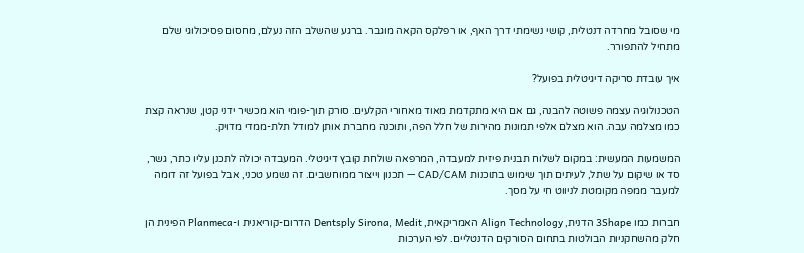מי שסובל מחרדה דנטלית, קושי נשימתי דרך האף, או רפלקס הקאה מוגבר. ברגע שהשלב הזה נעלם, מחסום פסיכולוגי שלם מתחיל להתפורר.

איך עובדת סריקה דיגיטלית בפועל?

הטכנולוגיה עצמה פשוטה להבנה, גם אם היא מתקדמת מאוד מאחורי הקלעים. סורק תוך-פומי הוא מכשיר ידני קטן, שנראה קצת כמו מצלמה עבה. הוא מצלם אלפי תמונות מהירות של חלל הפה, ותוכנה מחברת אותן למודל תלת-ממדי מדויק.

המשמעות המעשית: במקום לשלוח תבנית פיזית למעבדה, המרפאה שולחת קובץ דיגיטלי. המעבדה יכולה לתכנן עליו כתר, גשר, סד או שיקום על שתל, לעיתים תוך שימוש בתוכנות CAD/CAM — תכנון וייצור ממוחשבים. זה נשמע טכני, אבל בפועל זה דומה למעבר ממפה מקומטת לניווט חי על מסך.

חברות כמו 3Shape הדנית, Align Technology האמריקאית, Dentsply Sirona, Medit הדרום-קוריאנית ו-Planmeca הפינית הן חלק מהשחקניות הבולטות בתחום הסורקים הדנטליים. לפי הערכות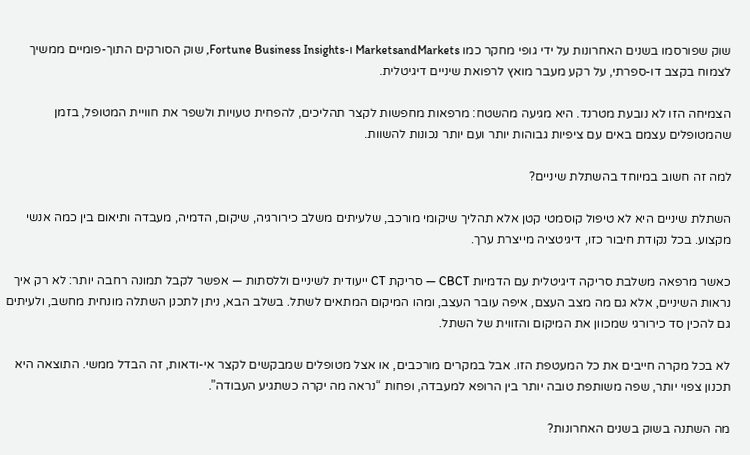שוק שפורסמו בשנים האחרונות על ידי גופי מחקר כמו MarketsandMarkets ו-Fortune Business Insights, שוק הסורקים התוך-פומיים ממשיך לצמוח בקצב דו-ספרתי, על רקע מעבר מואץ לרפואת שיניים דיגיטלית.

הצמיחה הזו לא נובעת מטרנד. היא מגיעה מהשטח: מרפאות מחפשות לקצר תהליכים, להפחית טעויות ולשפר את חוויית המטופל, בזמן שהמטופלים עצמם באים עם ציפיות גבוהות יותר ועם יותר נכונות להשוות.

למה זה חשוב במיוחד בהשתלת שיניים?

השתלת שיניים היא לא טיפול קוסמטי קטן אלא תהליך שיקומי מורכב, שלעיתים משלב כירורגיה, שיקום, הדמיה, מעבדה ותיאום בין כמה אנשי מקצוע. בכל נקודת חיבור כזו, דיגיטציה מייצרת ערך.

כאשר מרפאה משלבת סריקה דיגיטלית עם הדמיות CBCT — סריקת CT ייעודית לשיניים וללסתות — אפשר לקבל תמונה רחבה יותר: לא רק איך נראות השיניים, אלא גם מה מצב העצם, איפה עובר העצב, ומהו המיקום המתאים לשתל. בשלב הבא, ניתן לתכנן השתלה מונחית מחשב, ולעיתים גם להכין סד כירורגי שמכוון את המיקום והזווית של השתל.

לא בכל מקרה חייבים את כל המעטפת הזו. אבל במקרים מורכבים, או אצל מטופלים שמבקשים לקצר אי-ודאות, זה הבדל ממשי. התוצאה היא תכנון צפוי יותר, שפה משותפת טובה יותר בין הרופא למעבדה, ופחות “נראה מה יקרה כשתגיע העבודה”.

מה השתנה בשוק בשנים האחרונות?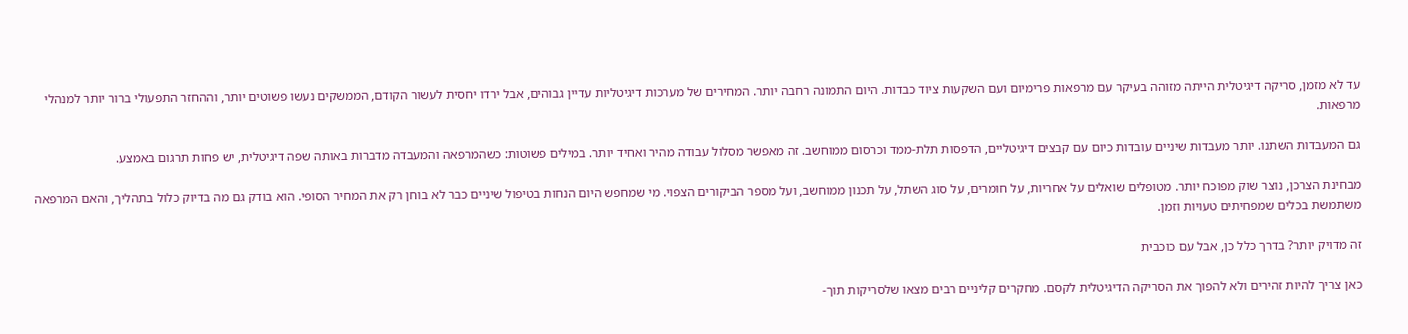עד לא מזמן, סריקה דיגיטלית הייתה מזוהה בעיקר עם מרפאות פרימיום ועם השקעות ציוד כבדות. היום התמונה רחבה יותר. המחירים של מערכות דיגיטליות עדיין גבוהים, אבל ירדו יחסית לעשור הקודם, הממשקים נעשו פשוטים יותר, וההחזר התפעולי ברור יותר למנהלי מרפאות.

גם המעבדות השתנו. יותר מעבדות שיניים עובדות כיום עם קבצים דיגיטליים, הדפסות תלת-ממד וכרסום ממוחשב. זה מאפשר מסלול עבודה מהיר ואחיד יותר. במילים פשוטות: כשהמרפאה והמעבדה מדברות באותה שפה דיגיטלית, יש פחות תרגום באמצע.

מבחינת הצרכן, נוצר שוק מפוכח יותר. מטופלים שואלים על אחריות, על חומרים, על סוג השתל, על תכנון ממוחשב, ועל מספר הביקורים הצפוי. מי שמחפש היום הנחות בטיפול שיניים כבר לא בוחן רק את המחיר הסופי. הוא בודק גם מה בדיוק כלול בתהליך, והאם המרפאה משתמשת בכלים שמפחיתים טעויות וזמן.

זה מדויק יותר? בדרך כלל כן, אבל עם כוכבית

כאן צריך להיות זהירים ולא להפוך את הסריקה הדיגיטלית לקסם. מחקרים קליניים רבים מצאו שלסריקות תוך-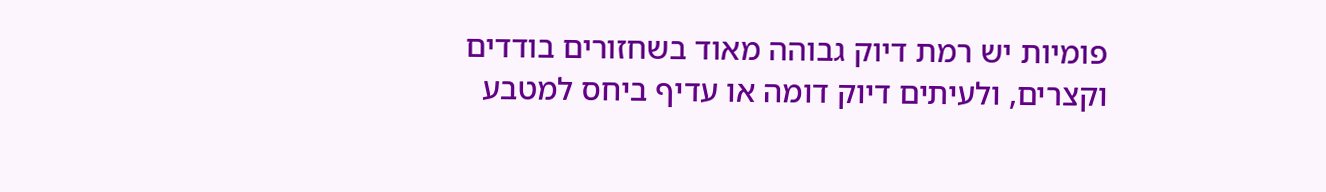פומיות יש רמת דיוק גבוהה מאוד בשחזורים בודדים וקצרים, ולעיתים דיוק דומה או עדיף ביחס למטבע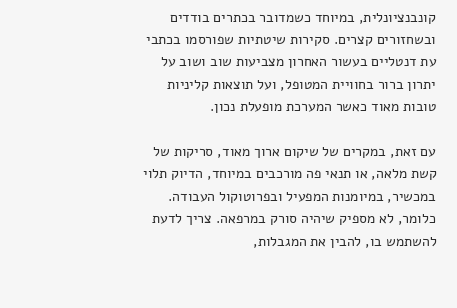קונבנציונלית, במיוחד כשמדובר בכתרים בודדים ובשחזורים קצרים. סקירות שיטתיות שפורסמו בכתבי עת דנטליים בעשור האחרון מצביעות שוב ושוב על יתרון ברור בחוויית המטופל, ועל תוצאות קליניות טובות מאוד כאשר המערכת מופעלת נכון.

עם זאת, במקרים של שיקום ארוך מאוד, סריקות של קשת מלאה, או תנאי פה מורכבים במיוחד, הדיוק תלוי במכשיר, במיומנות המפעיל ובפרוטוקול העבודה. כלומר, לא מספיק שיהיה סורק במרפאה. צריך לדעת להשתמש בו, להבין את המגבלות,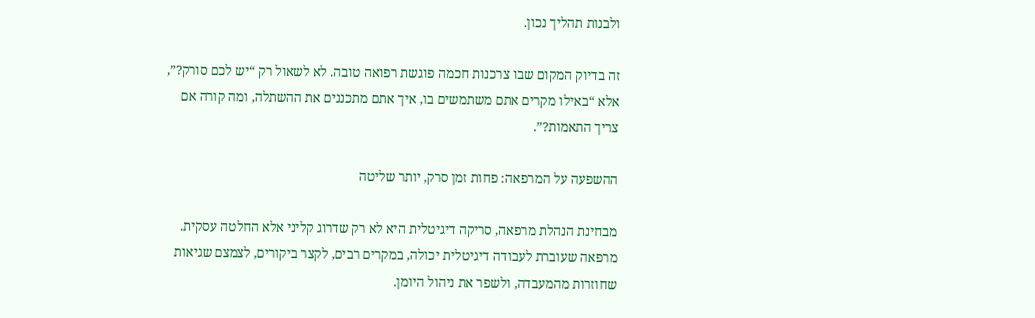ולבנות תהליך נכון.

זה בדיוק המקום שבו צרכנות חכמה פוגשת רפואה טובה. לא לשאול רק “יש לכם סורק?”, אלא “באילו מקרים אתם משתמשים בו, איך אתם מתכננים את ההשתלה, ומה קורה אם צריך התאמות?”.

ההשפעה על המרפאה: פחות זמן סרק, יותר שליטה

מבחינת הנהלת מרפאה, סריקה דיגיטלית היא לא רק שדרוג קליני אלא החלטה עסקית. מרפאה שעוברת לעבודה דיגיטלית יכולה, במקרים רבים, לקצר ביקורים, לצמצם שגיאות שחוזרות מהמעבדה, ולשפר את ניהול היומן.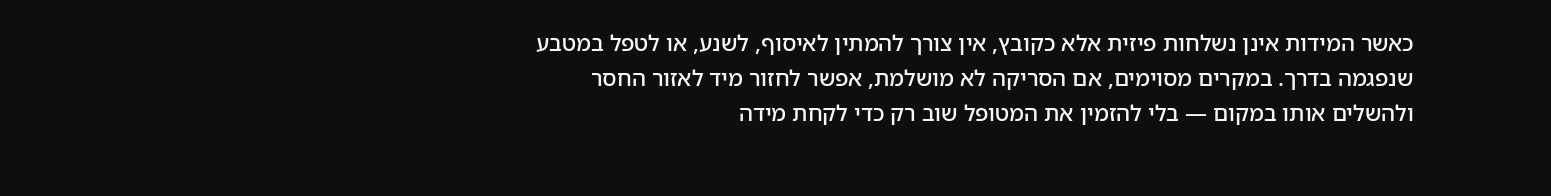כאשר המידות אינן נשלחות פיזית אלא כקובץ, אין צורך להמתין לאיסוף, לשנע, או לטפל במטבע שנפגמה בדרך. במקרים מסוימים, אם הסריקה לא מושלמת, אפשר לחזור מיד לאזור החסר ולהשלים אותו במקום — בלי להזמין את המטופל שוב רק כדי לקחת מידה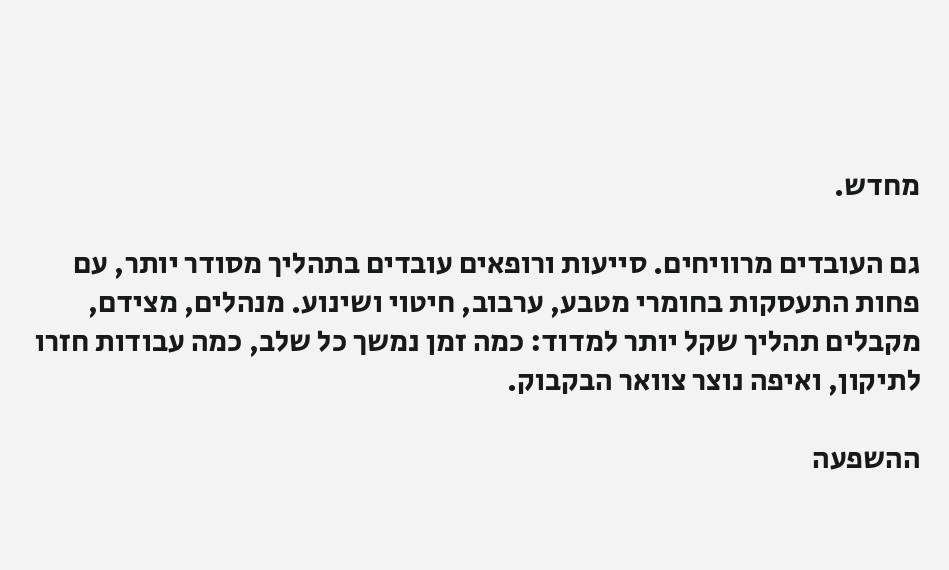מחדש.

גם העובדים מרוויחים. סייעות ורופאים עובדים בתהליך מסודר יותר, עם פחות התעסקות בחומרי מטבע, ערבוב, חיטוי ושינוע. מנהלים, מצידם, מקבלים תהליך שקל יותר למדוד: כמה זמן נמשך כל שלב, כמה עבודות חזרו לתיקון, ואיפה נוצר צוואר הבקבוק.

ההשפעה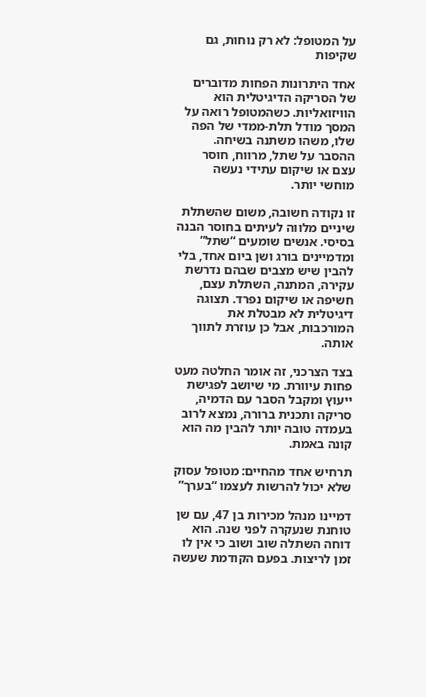על המטופל: לא רק נוחות, גם שקיפות

אחד היתרונות הפחות מדוברים של הסריקה הדיגיטלית הוא הוויזואליות. כשהמטופל רואה על המסך מודל תלת-ממדי של הפה שלו, משהו משתנה בשיחה. ההסבר על שתל, מרווח, חוסר עצם או שיקום עתידי נעשה מוחשי יותר.

זו נקודה חשובה, משום שהשתלת שיניים מלווה לעיתים בחוסר הבנה בסיסי. אנשים שומעים “שתל” ומדמיינים בורג ושן ביום אחד, בלי להבין שיש מצבים שבהם נדרשת עקירה, המתנה, השתלת עצם, חשיפה או שיקום נפרד. תצוגה דיגיטלית לא מבטלת את המורכבות, אבל כן עוזרת לתווך אותה.

בצד הצרכני, זה אומר החלטה מעט פחות עיוורת. מי שיושב לפגישת ייעוץ ומקבל הסבר עם הדמיה, סריקה ותכנית ברורה, נמצא לרוב בעמדה טובה יותר להבין מה הוא קונה באמת.

תרחיש אחד מהחיים: מטופל עסוק שלא יכול להרשות לעצמו “בערך”

דמיינו מנהל מכירות בן 47, עם שן טוחנת שנעקרה לפני שנה. הוא דוחה השתלה שוב ושוב כי אין לו זמן לריצות. בפעם הקודמת שעשה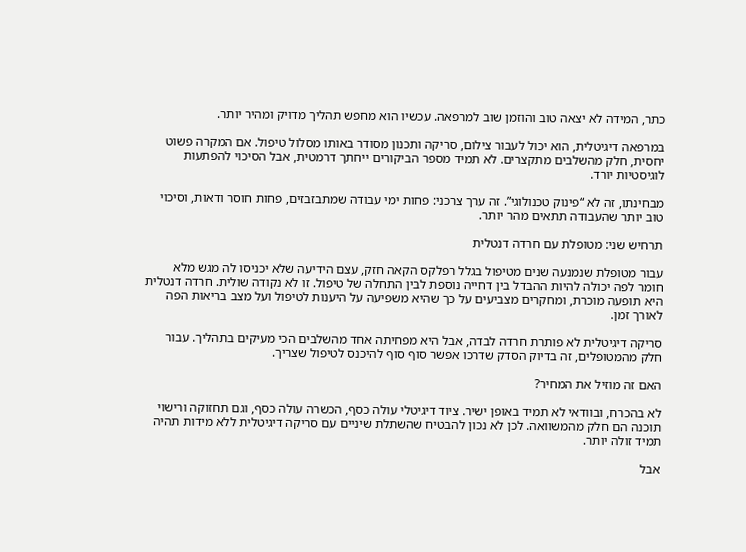כתר, המידה לא יצאה טוב והוזמן שוב למרפאה. עכשיו הוא מחפש תהליך מדויק ומהיר יותר.

במרפאה דיגיטלית, הוא יכול לעבור צילום, סריקה ותכנון מסודר באותו מסלול טיפול. אם המקרה פשוט יחסית, חלק מהשלבים מתקצרים. לא תמיד מספר הביקורים ייחתך דרמטית, אבל הסיכוי להפתעות לוגיסטיות יורד.

מבחינתו, זה לא “פינוק טכנולוגי”. זה ערך צרכני: פחות ימי עבודה שמתבזבזים, פחות חוסר ודאות, וסיכוי טוב יותר שהעבודה תתאים מהר יותר.

תרחיש שני: מטופלת עם חרדה דנטלית

עבור מטופלת שנמנעה שנים מטיפול בגלל רפלקס הקאה חזק, עצם הידיעה שלא יכניסו לה מגש מלא חומר לפה יכולה להיות ההבדל בין דחייה נוספת לבין התחלה של טיפול. זו לא נקודה שולית. חרדה דנטלית היא תופעה מוכרת, ומחקרים מצביעים על כך שהיא משפיעה על היענות לטיפול ועל מצב בריאות הפה לאורך זמן.

סריקה דיגיטלית לא פותרת חרדה לבדה, אבל היא מפחיתה אחד מהשלבים הכי מעיקים בתהליך. עבור חלק מהמטופלים, זה בדיוק הסדק שדרכו אפשר סוף סוף להיכנס לטיפול שצריך.

האם זה מוזיל את המחיר?

לא בהכרח, ובוודאי לא תמיד באופן ישיר. ציוד דיגיטלי עולה כסף, הכשרה עולה כסף, וגם תחזוקה ורישוי תוכנה הם חלק מהמשוואה. לכן לא נכון להבטיח שהשתלת שיניים עם סריקה דיגיטלית ללא מידות תהיה תמיד זולה יותר.

אבל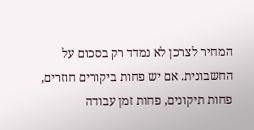המחיר לצרכן לא נמדד רק בסכום על החשבונית. אם יש פחות ביקורים חוזרים, פחות תיקונים, פחות זמן עבודה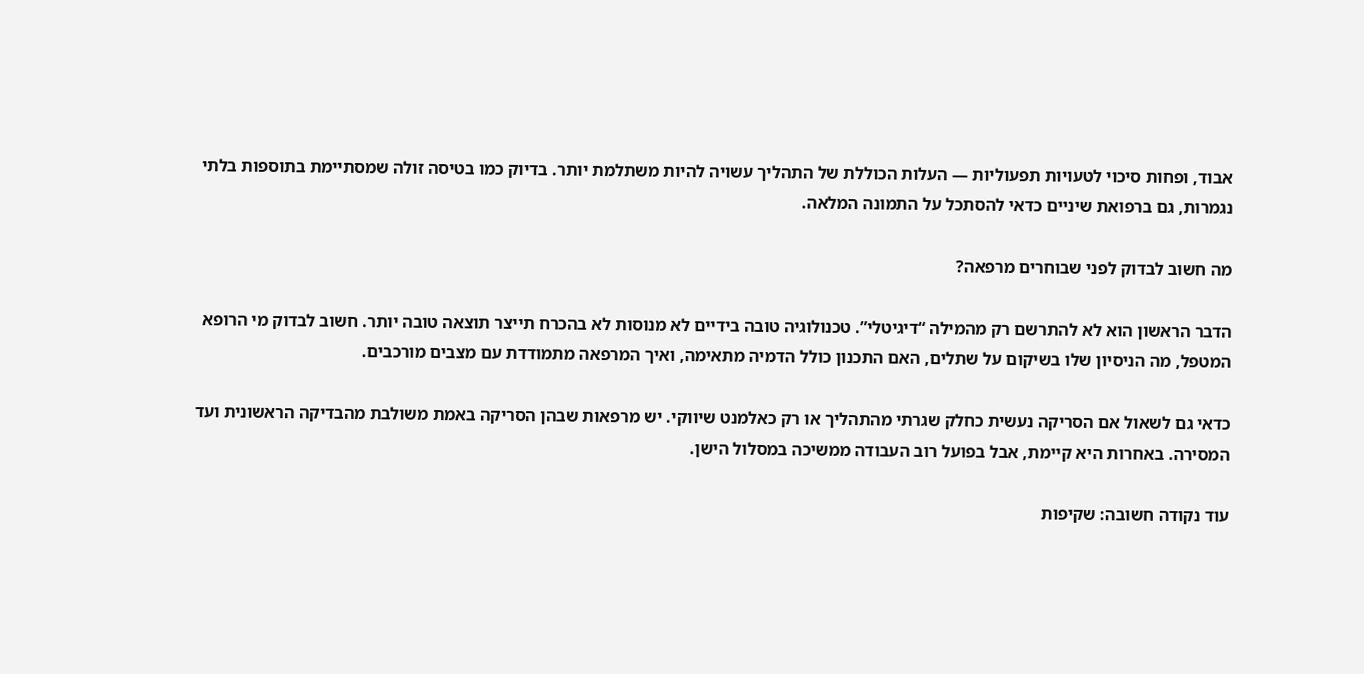אבוד, ופחות סיכוי לטעויות תפעוליות — העלות הכוללת של התהליך עשויה להיות משתלמת יותר. בדיוק כמו בטיסה זולה שמסתיימת בתוספות בלתי נגמרות, גם ברפואת שיניים כדאי להסתכל על התמונה המלאה.

מה חשוב לבדוק לפני שבוחרים מרפאה?

הדבר הראשון הוא לא להתרשם רק מהמילה “דיגיטלי”. טכנולוגיה טובה בידיים לא מנוסות לא בהכרח תייצר תוצאה טובה יותר. חשוב לבדוק מי הרופא המטפל, מה הניסיון שלו בשיקום על שתלים, האם התכנון כולל הדמיה מתאימה, ואיך המרפאה מתמודדת עם מצבים מורכבים.

כדאי גם לשאול אם הסריקה נעשית כחלק שגרתי מהתהליך או רק כאלמנט שיווקי. יש מרפאות שבהן הסריקה באמת משולבת מהבדיקה הראשונית ועד המסירה. באחרות היא קיימת, אבל בפועל רוב העבודה ממשיכה במסלול הישן.

עוד נקודה חשובה: שקיפות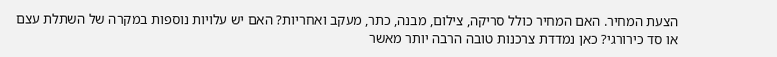הצעת המחיר. האם המחיר כולל סריקה, צילום, מבנה, כתר, מעקב ואחריות? האם יש עלויות נוספות במקרה של השתלת עצם או סד כירורגי? כאן נמדדת צרכנות טובה הרבה יותר מאשר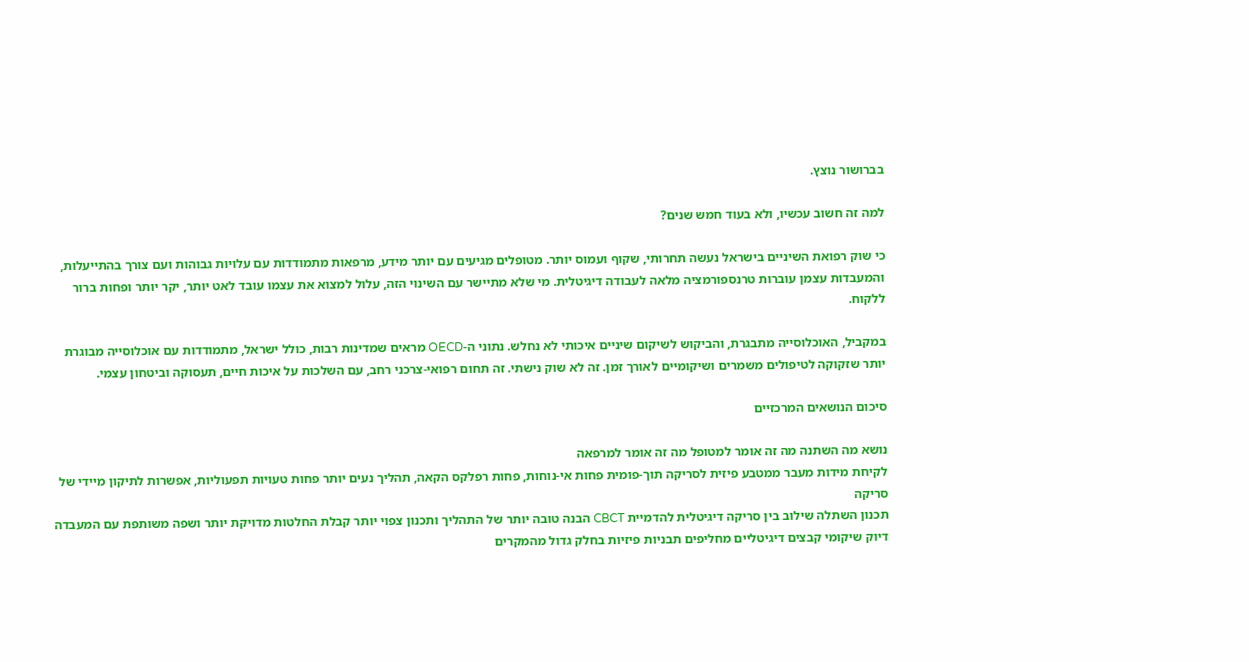בברושור נוצץ.

למה זה חשוב עכשיו, ולא בעוד חמש שנים?

כי שוק רפואת השיניים בישראל נעשה תחרותי, שקוף ועמוס יותר. מטופלים מגיעים עם יותר מידע, מרפאות מתמודדות עם עלויות גבוהות ועם צורך בהתייעלות, והמעבדות עצמן עוברות טרנספורמציה מלאה לעבודה דיגיטלית. מי שלא מתיישר עם השינוי הזה, עלול למצוא את עצמו עובד לאט יותר, יקר יותר ופחות ברור ללקוח.

במקביל, האוכלוסייה מתבגרת, והביקוש לשיקום שיניים איכותי לא נחלש. נתוני ה-OECD מראים שמדינות רבות, כולל ישראל, מתמודדות עם אוכלוסייה מבוגרת יותר שזקוקה לטיפולים משמרים ושיקומיים לאורך זמן. זה לא שוק נישתי. זה תחום רפואי-צרכני רחב, עם השלכות על איכות חיים, תעסוקה וביטחון עצמי.

סיכום הנושאים המרכזיים

נושא מה השתנה מה זה אומר למטופל מה זה אומר למרפאה
לקיחת מידות מעבר ממטבע פיזית לסריקה תוך-פומית פחות אי-נוחות, פחות רפלקס הקאה, תהליך נעים יותר פחות טעויות תפעוליות, אפשרות לתיקון מיידי של סריקה
תכנון השתלה שילוב בין סריקה דיגיטלית להדמיית CBCT הבנה טובה יותר של התהליך ותכנון צפוי יותר קבלת החלטות מדויקת יותר ושפה משותפת עם המעבדה
דיוק שיקומי קבצים דיגיטליים מחליפים תבניות פיזיות בחלק גדול מהמקרים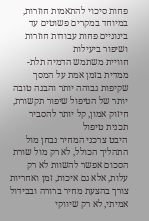פחות סיכוי להתאמות חוזרות, במיוחד במקרים פשוטים עד בינוניים פחות עבודות חוזרות ושיפור ביעילות
חוויית משתמש הדמיה תלת-ממדית בזמן אמת על המסך שקיפות גבוהה יותר והבנה טובה יותר של הטיפול שיפור תקשורת, חיזוק אמון, קל יותר להסביר תכנית טיפול
היבט צרכני המחיר נבחן מול התהליך הכולל, לא רק מול שורת הסכום אפשר להשוות לא רק עלות, אלא גם איכות, זמן ואחריות צורך בהצעת מחיר ברורה ובבידול אמיתי, לא רק שיווקי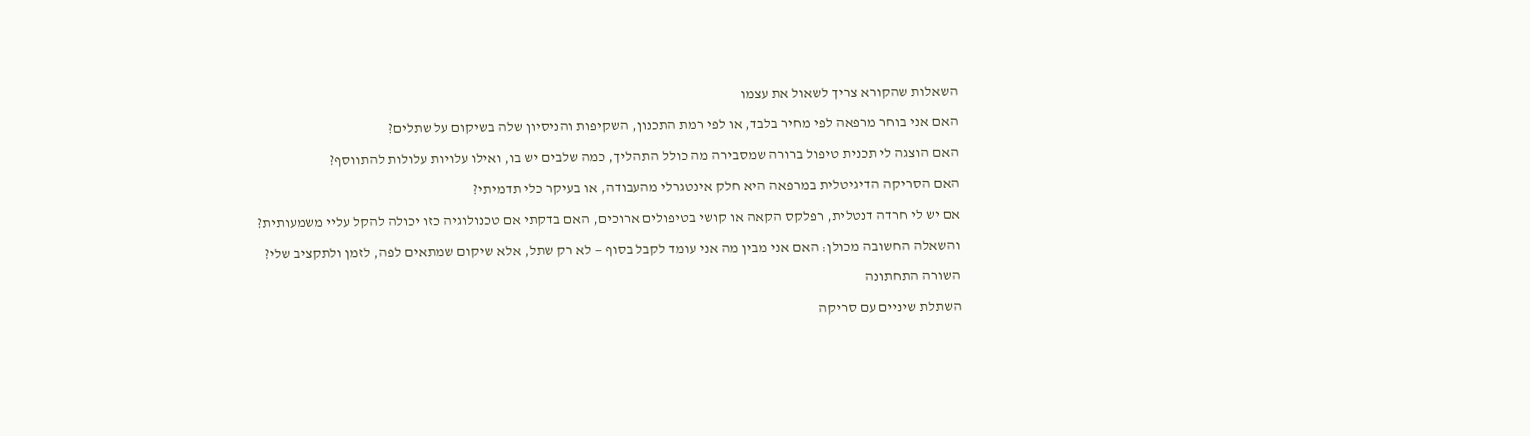השאלות שהקורא צריך לשאול את עצמו

האם אני בוחר מרפאה לפי מחיר בלבד, או לפי רמת התכנון, השקיפות והניסיון שלה בשיקום על שתלים?

האם הוצגה לי תכנית טיפול ברורה שמסבירה מה כולל התהליך, כמה שלבים יש בו, ואילו עלויות עלולות להתווסף?

האם הסריקה הדיגיטלית במרפאה היא חלק אינטגרלי מהעבודה, או בעיקר כלי תדמיתי?

אם יש לי חרדה דנטלית, רפלקס הקאה או קושי בטיפולים ארוכים, האם בדקתי אם טכנולוגיה כזו יכולה להקל עליי משמעותית?

והשאלה החשובה מכולן: האם אני מבין מה אני עומד לקבל בסוף — לא רק שתל, אלא שיקום שמתאים לפה, לזמן ולתקציב שלי?

השורה התחתונה

השתלת שיניים עם סריקה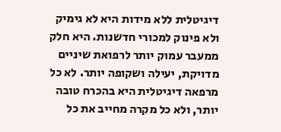דיגיטלית ללא מידות היא לא גימיק ולא פינוק למכורי חדשנות. היא חלק ממעבר עמוק יותר לרפואת שיניים מדויקת, יעילה ושקופה יותר. לא כל מרפאה דיגיטלית היא בהכרח טובה יותר, ולא כל מקרה מחייב את כל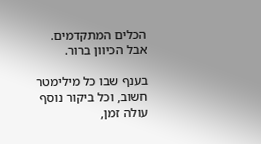הכלים המתקדמים. אבל הכיוון ברור.

בענף שבו כל מילימטר חשוב, וכל ביקור נוסף עולה זמן,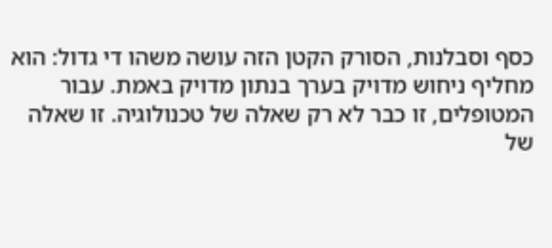כסף וסבלנות, הסורק הקטן הזה עושה משהו די גדול: הוא מחליף ניחוש מדויק בערך בנתון מדויק באמת. עבור המטופלים, זו כבר לא רק שאלה של טכנולוגיה. זו שאלה של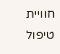חוויית טיפול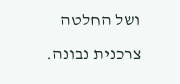ושל החלטה צרכנית נבונה.